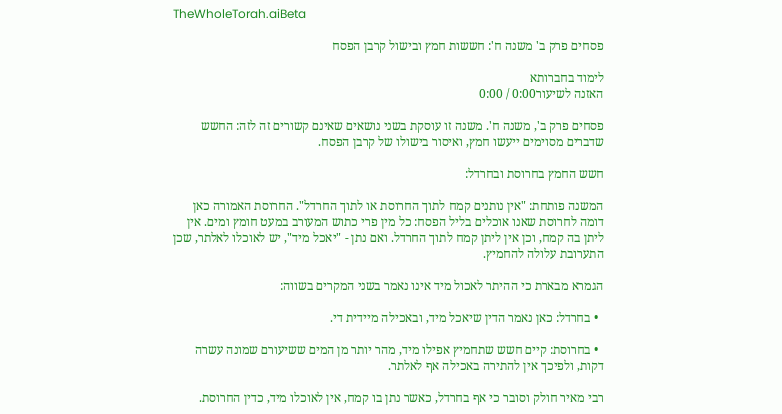TheWholeTorah.aiBeta

פסחים פרק ב' משנה ח': חששות חמץ ובישול קרבן הפסח

לימוד בחברותא
האזנה לשיעור0:00 / 0:00

פסחים פרק ב', משנה ח'. משנה זו עוסקת בשני נושאים שאינם קשורים זה לזה: החשש שדברים מסוימים ייעשו חמץ, ואיסור בישולו של קרבן הפסח.

חשש החמץ בחרוסת ובחרדל:

המשנה פותחת: "אין נותנים קמח לתוך החרוסת או לתוך החרדל". החרוסת האמורה כאן דומה לחרוסת שאנו אוכלים בליל הפסח: כל מין פרי כתוש המעורב במעט חומץ ומים. אין ליתן בה קמח, וכן אין ליתן קמח לתוך החרדל. ואם נתן - "יאכל מיד", יש לאוכלו לאלתר, שכן התערובת עלולה להחמיץ.

הגמרא מבארת כי ההיתר לאכול מיד אינו נאמר בשני המקרים בשווה:

  • בחרדל: כאן נאמר הדין שיאכל מיד, ובאכילה מיידית די.

  • בחרוסת: קיים חשש שתחמיץ אפילו מיד, מהר יותר מן המים ששיעורם שמונה עשרה דקות, ולפיכך אין להתירה באכילה אף לאלתר.

רבי מאיר חולק וסובר כי אף בחרדל, כאשר נתן בו קמח, אין לאוכלו מיד, כדין החרוסת.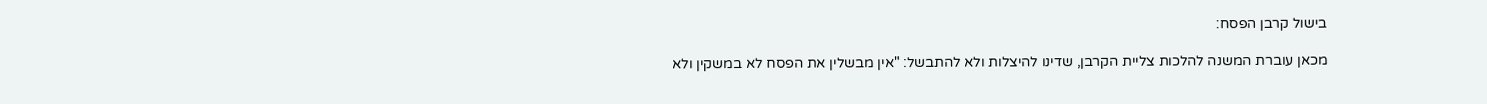בישול קרבן הפסח:

מכאן עוברת המשנה להלכות צליית הקרבן, שדינו להיצלות ולא להתבשל: "אין מבשלין את הפסח לא במשקין ולא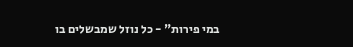במי פירות" - כל נוזל שמבשלים בו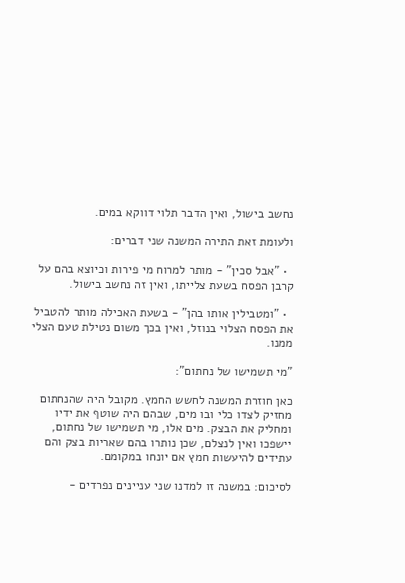נחשב בישול, ואין הדבר תלוי דווקא במים.

ולעומת זאת התירה המשנה שני דברים:

  • "אבל סכין" - מותר למרוח מי פירות וכיוצא בהם על קרבן הפסח בשעת צלייתו, ואין זה נחשב בישול.

  • "ומטבילין אותו בהן" - בשעת האכילה מותר להטביל את הפסח הצלוי בנוזל, ואין בכך משום נטילת טעם הצלי ממנו.

"מי תשמישו של נחתום":

כאן חוזרת המשנה לחשש החמץ. מקובל היה שהנחתום מחזיק לצדו כלי ובו מים, שבהם היה שוטף את ידיו ומחליק את הבצק. מים אלו, מי תשמישו של נחתום, יישפכו ואין לנצלם, שכן נותרו בהם שאריות בצק והם עתידים להיעשות חמץ אם יונחו במקומם.

לסיכום: במשנה זו למדנו שני עניינים נפרדים -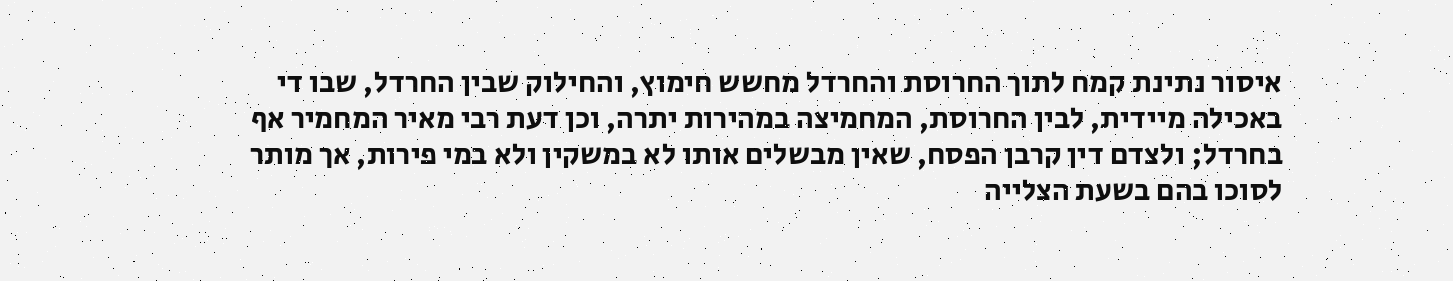איסור נתינת קמח לתוך החרוסת והחרדל מחשש חימוץ, והחילוק שבין החרדל, שבו די באכילה מיידית, לבין החרוסת, המחמיצה במהירות יתרה, וכן דעת רבי מאיר המחמיר אף בחרדל; ולצדם דין קרבן הפסח, שאין מבשלים אותו לא במשקין ולא במי פירות, אך מותר לסוכו בהם בשעת הצלייה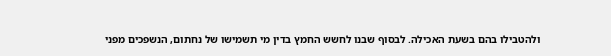ולהטבילו בהם בשעת האכילה. לבסוף שבנו לחשש החמץ בדין מי תשמישו של נחתום, הנשפכים מפני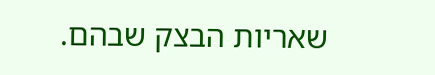שאריות הבצק שבהם.